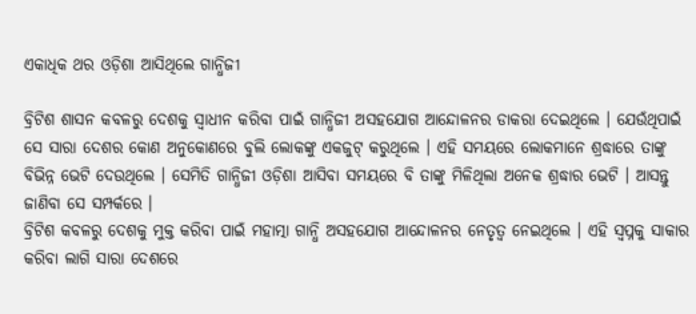ଏକାଧିକ ଥର ଓଡ଼ିଶା ଆସିଥିଲେ ଗାନ୍ଧିଜୀ

ବ୍ରିଟିଶ ଶାସନ କବଳରୁ ଦେଶକୁ ସ୍ୱାଧୀନ କରିବା ପାଇଁ ଗାନ୍ଧିଜୀ ଅସହଯୋଗ ଆନ୍ଦୋଳନର ଡାକରା ଦେଇଥିଲେ । ଯେଉଁଥିପାଇଁ ସେ ସାରା ଦେଶର କୋଣ ଅନୁକୋଣରେ ବୁଲି ଲୋକଙ୍କୁ ଏକଜୁଟ୍ କରୁଥିଲେ । ଏହି ସମୟରେ ଲୋକମାନେ ଶ୍ରଦ୍ଧାରେ ତାଙ୍କୁ ବିଭିନ୍ନ ଭେଟି ଦେଉଥିଲେ । ସେମିତି ଗାନ୍ଧିଜୀ ଓଡ଼ିଶା ଆସିବା ସମୟରେ ବି ତାଙ୍କୁ ମିଳିଥିଲା ଅନେକ ଶ୍ରଦ୍ଧାର ଭେଟି । ଆସନ୍ତୁ ଜାଣିବା ସେ ସମ୍ପର୍କରେ ।
ବ୍ରିଟିଶ କବଳରୁ ଦେଶକୁ ମୁକ୍ତ କରିବା ପାଇଁ ମହାତ୍ମା ଗାନ୍ଧି ଅସହଯୋଗ ଆନ୍ଦୋଳନର ନେତୃତ୍ୱ ନେଇଥିଲେ । ଏହି ସ୍ୱପ୍ନକୁ ସାକାର କରିବା ଲାଗି ସାରା ଦେଶରେ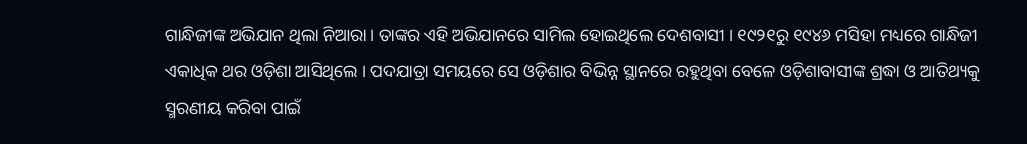ଗାନ୍ଧିଜୀଙ୍କ ଅଭିଯାନ ଥିଲା ନିଆରା । ତାଙ୍କର ଏହି ଅଭିଯାନରେ ସାମିଲ ହୋଇଥିଲେ ଦେଶବାସୀ । ୧୯୨୧ରୁ ୧୯୪୬ ମସିହା ମଧ୍ୟରେ ଗାନ୍ଧିଜୀ ଏକାଧିକ ଥର ଓଡ଼ିଶା ଆସିଥିଲେ । ପଦଯାତ୍ରା ସମୟରେ ସେ ଓଡ଼ିଶାର ବିଭିନ୍ନ ସ୍ଥାନରେ ରହୁଥିବା ବେଳେ ଓଡ଼ିଶାବାସୀଙ୍କ ଶ୍ରଦ୍ଧା ଓ ଆତିଥ୍ୟକୁ ସ୍ମରଣୀୟ କରିବା ପାଇଁ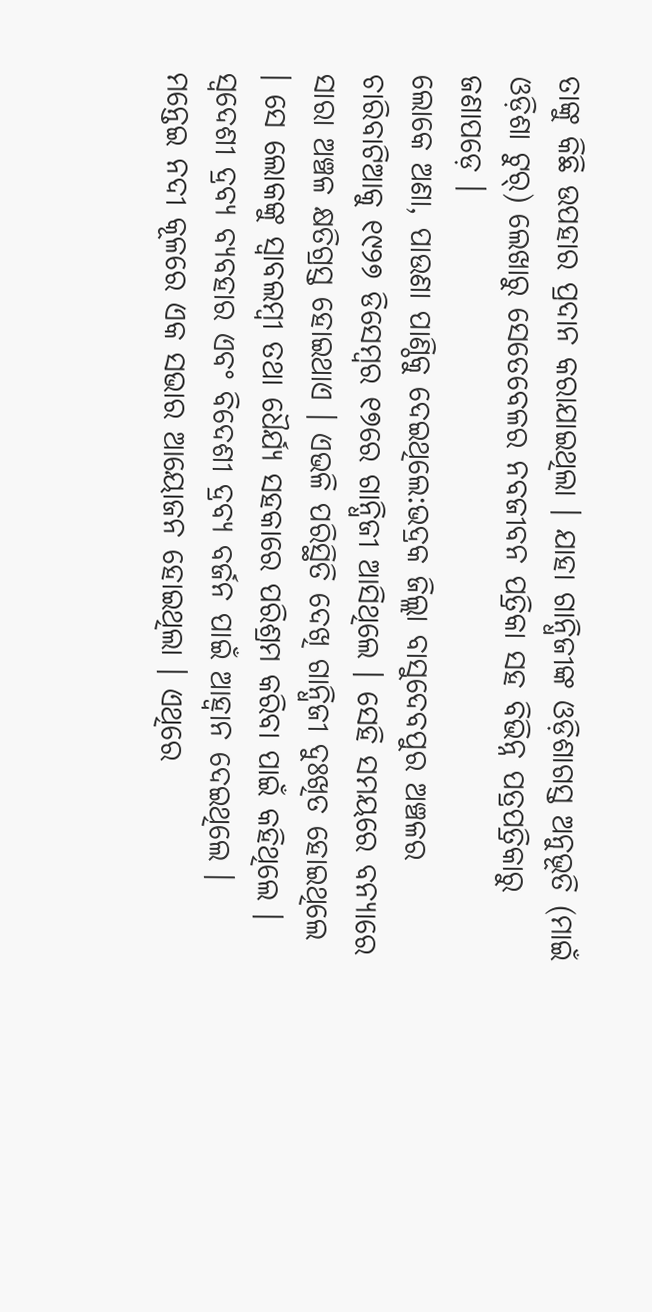ତାଙ୍କୁ କିଛି ଉପହାର ପ୍ରଦାନ କରାଯାଇଥିଲା । ଯାହା ଗାନ୍ଧିଜୀଙ୍କ ଓଡ଼ିଶାଗସ୍ତ ଅନୁଭୂତି (ମାଇଁ ଓଡ଼ିଶା ଟୁର୍) ଲେଖାରୁ ସେତେବେଳର ନବଜୀବନ ପତ୍ରିକା ସହ ବିଭିନ୍ନ ପତ୍ରପତ୍ରିକାରୁ ଜଣାପଡ଼େ ।
ଲୋକେ ଅଣା, ପାଉଣା ପାଣ୍ଠିକୁ ଦେଇଥିଲେ:ଭଦ୍ରକ ଜିଲ୍ଲା ବାସୁଦେବପୁର ଅଞ୍ଚଳର ଚାରିବାଟିଆକୁ ୧୯୨୭ ଡିସେମ୍ବର ୧୭ରେ ଗାନ୍ଧିଜୀ ଆସିଥିଲେ । ସେହି ସମୟରେ ବନ୍ୟାରେ ସାରା ଅଞ୍ଚଳ କ୍ଷତିଗ୍ରସ୍ତ ହୋଇଥାଏ । ଏଭଳି ପରିସ୍ଥିତି ଦେଖି ଗାନ୍ଧିଜୀ ଦୁଃଖିତ ହୋଇଥିଲେ । ସେ ଲୋକଙ୍କୁ ସ୍ୱାବଲମ୍ବୀ ତଥା ଧୈର୍ଯ୍ୟ ସହକାରେ ପରିଶ୍ରମ କରିବା ପାଇଁ କହିଥିଲେ । ସ୍ୱଦେଶୀ ଦ୍ରବ୍ୟ ବ୍ୟବହାର ଏବଂ ବିଦେଶୀ ଦ୍ରବ୍ୟ ବର୍ଜନ ପାଇଁ ଆହ୍ୱାନ ଦେଇଥିଲେ । ମନ୍ତେଇ ନଦୀ କୂଳରେ ଏକ ସଭାର ଆୟୋଜନ ହୋଇଥିଲା । ଏଥିରେ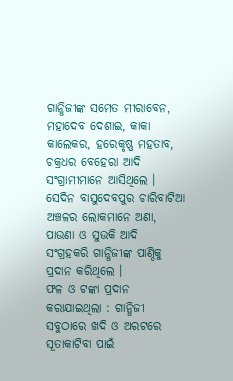ଗାନ୍ଧିଜୀଙ୍କ ସମେତ ମୀରାବେନ, ମହାଦେବ ଦେଶାଇ, କାକା କାଲେକର, ହରେକୃଷ୍ଣ ମହତାବ, ଚକ୍ରଧର ବେହେରା ଆଦି ସଂଗ୍ରାମୀମାନେ ଆସିଥିଲେ । ସେଦିନ ବାସୁଦେବପୁର ଚାରିବାଟିଆ ଅଞ୍ଚଳର ଲୋକମାନେ ଅଣା, ପାଉଣା ଓ ସୁଉକି ଆଦି ସଂଗ୍ରହକରି ଗାନ୍ଧିଜୀଙ୍କ ପାଣ୍ଠିକୁ ପ୍ରଦାନ କରିଥିଲେ ।
ଫଳ ଓ ଟଙ୍କା ପ୍ରଦାନ କରାଯାଇଥିଲା : ଗାନ୍ଧିଜୀ ସବୁଠାରେ ଖଦି ଓ ଅରଟରେ ସୂତାକାଟିବା ପାଇଁ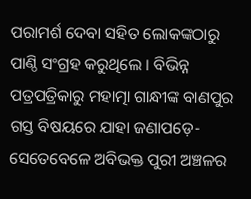ପରାମର୍ଶ ଦେବା ସହିତ ଲୋକଙ୍କଠାରୁ ପାଣ୍ଠି ସଂଗ୍ରହ କରୁଥିଲେ । ବିଭିନ୍ନ ପତ୍ରପତ୍ରିକାରୁ ମହାତ୍ମା ଗାନ୍ଧୀଙ୍କ ବାଣପୁର ଗସ୍ତ ବିଷୟରେ ଯାହା ଜଣାପଡ଼େ- ସେତେବେଳେ ଅବିଭକ୍ତ ପୁରୀ ଅଞ୍ଚଳର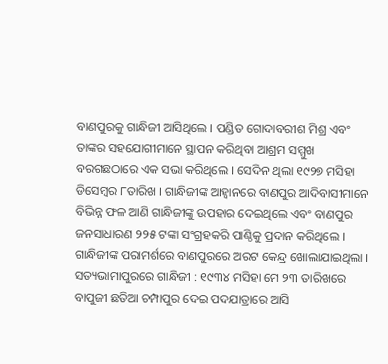ବାଣପୁରକୁ ଗାନ୍ଧିଜୀ ଆସିଥିଲେ । ପଣ୍ଡିତ ଗୋଦାବରୀଶ ମିଶ୍ର ଏବଂ ତାଙ୍କର ସହଯୋଗୀମାନେ ସ୍ଥାପନ କରିଥିବା ଆଶ୍ରମ ସମ୍ମୁଖ ବରଗଛଠାରେ ଏକ ସଭା କରିଥିଲେ । ସେଦିନ ଥିଲା ୧୯୨୭ ମସିହା ଡିସେମ୍ବର ୮ତାରିଖ । ଗାନ୍ଧିଜୀଙ୍କ ଆହ୍ୱାନରେ ବାଣପୁର ଆଦିବାସୀମାନେ ବିଭିନ୍ନ ଫଳ ଆଣି ଗାନ୍ଧିଜୀଙ୍କୁ ଉପହାର ଦେଇଥିଲେ ଏବଂ ବାଣପୁର ଜନସାଧାରଣ ୨୨୫ ଟଙ୍କା ସଂଗ୍ରହକରି ପାଣ୍ଠିକୁ ପ୍ରଦାନ କରିଥିଲେ । ଗାନ୍ଧିଜୀଙ୍କ ପରାମର୍ଶରେ ବାଣପୁରରେ ଅରଟ କେନ୍ଦ୍ର ଖୋଲାଯାଇଥିଲା ।
ସତ୍ୟଭାମାପୁରରେ ଗାନ୍ଧିଜୀ : ୧୯୩୪ ମସିହା ମେ ୨୩ ତାରିଖରେ ବାପୁଜୀ ଛତିଆ ଚମ୍ପାପୁର ଦେଇ ପଦଯାତ୍ରାରେ ଆସି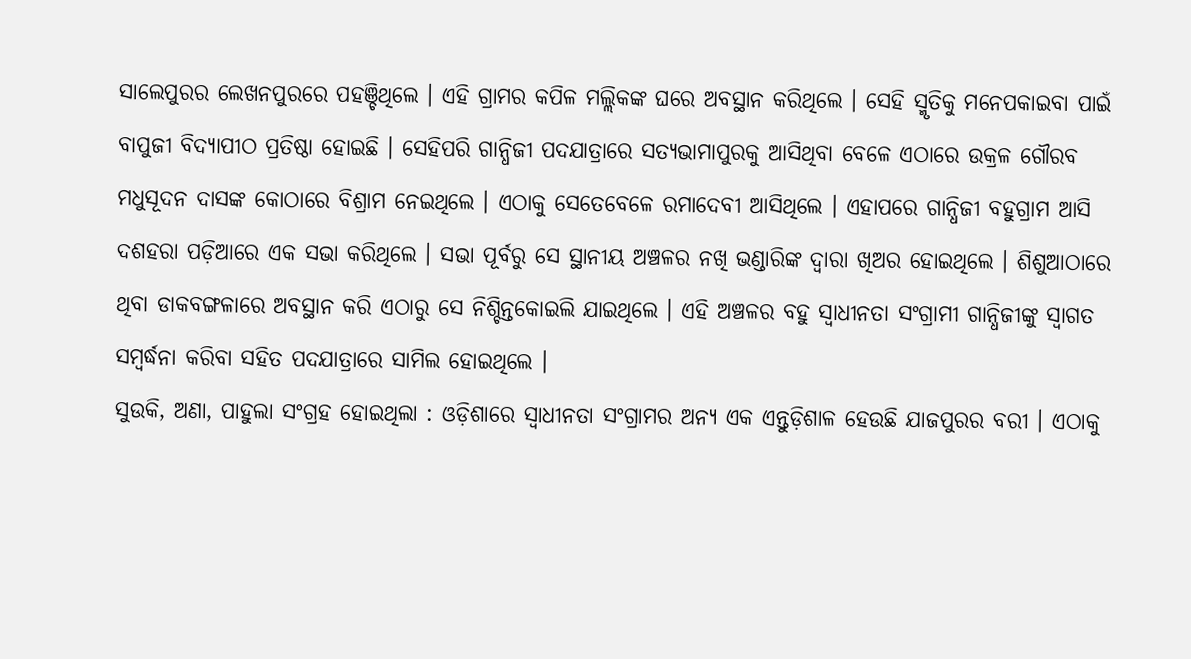ସାଲେପୁରର ଲେଖନପୁରରେ ପହଞ୍ଚିଥିଲେ । ଏହି ଗ୍ରାମର କପିଳ ମଲ୍ଲିକଙ୍କ ଘରେ ଅବସ୍ଥାନ କରିଥିଲେ । ସେହି ସ୍ମୃତିକୁ ମନେପକାଇବା ପାଇଁ ବାପୁଜୀ ବିଦ୍ୟାପୀଠ ପ୍ରତିଷ୍ଠା ହୋଇଛି । ସେହିପରି ଗାନ୍ଧିଜୀ ପଦଯାତ୍ରାରେ ସତ୍ୟଭାମାପୁରକୁ ଆସିଥିବା ବେଳେ ଏଠାରେ ଉକ୍ରଳ ଗୌରବ ମଧୁସୂଦନ ଦାସଙ୍କ କୋଠାରେ ବିଶ୍ରାମ ନେଇଥିଲେ । ଏଠାକୁ ସେତେବେଳେ ରମାଦେବୀ ଆସିଥିଲେ । ଏହାପରେ ଗାନ୍ଧିଜୀ ବହୁଗ୍ରାମ ଆସି ଦଶହରା ପଡ଼ିଆରେ ଏକ ସଭା କରିଥିଲେ । ସଭା ପୂର୍ବରୁ ସେ ସ୍ଥାନୀୟ ଅଞ୍ଚଳର ନଖି ଭଣ୍ଡାରିଙ୍କ ଦ୍ୱାରା ଖିଅର ହୋଇଥିଲେ । ଶିଶୁଆଠାରେ ଥିବା ଡାକବଙ୍ଗଳାରେ ଅବସ୍ଥାନ କରି ଏଠାରୁ ସେ ନିଶ୍ଚିନ୍ତକୋଇଲି ଯାଇଥିଲେ । ଏହି ଅଞ୍ଚଳର ବହୁ ସ୍ୱାଧୀନତା ସଂଗ୍ରାମୀ ଗାନ୍ଧିଜୀଙ୍କୁ ସ୍ୱାଗତ ସମ୍ବର୍ଦ୍ଧନା କରିବା ସହିତ ପଦଯାତ୍ରାରେ ସାମିଲ ହୋଇଥିଲେ ।
ସୁଉକି, ଅଣା, ପାହୁଲା ସଂଗ୍ରହ ହୋଇଥିଲା : ଓଡ଼ିଶାରେ ସ୍ୱାଧୀନତା ସଂଗ୍ରାମର ଅନ୍ୟ ଏକ ଏନ୍ତୁଡ଼ିଶାଳ ହେଉଛି ଯାଜପୁରର ବରୀ । ଏଠାକୁ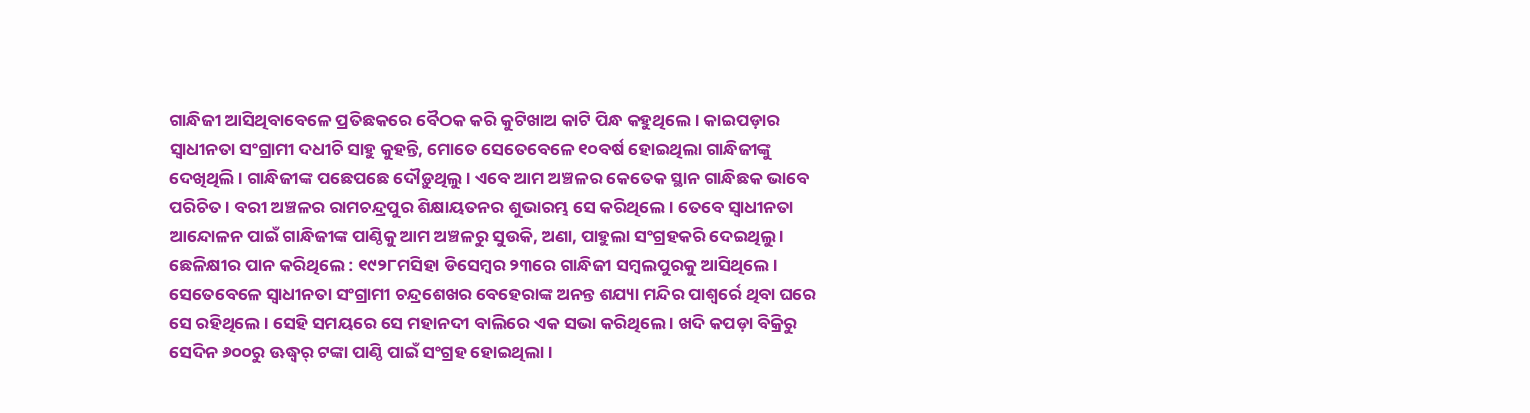ଗାନ୍ଧିଜୀ ଆସିଥିବାବେଳେ ପ୍ରତିଛକରେ ବୈଠକ କରି କୁଟିଖାଅ କାଟି ପିନ୍ଧ କହୁଥିଲେ । କାଇପଡ଼ାର ସ୍ୱାଧୀନତା ସଂଗ୍ରାମୀ ଦଧୀଚି ସାହୁ କୁହନ୍ତି, ମୋତେ ସେତେବେଳେ ୧୦ବର୍ଷ ହୋଇଥିଲା ଗାନ୍ଧିଜୀଙ୍କୁ ଦେଖିଥିଲି । ଗାନ୍ଧିଜୀଙ୍କ ପଛେପଛେ ଦୌଡ଼ୁଥିଲୁ । ଏବେ ଆମ ଅଞ୍ଚଳର କେତେକ ସ୍ଥାନ ଗାନ୍ଧିଛକ ଭାବେ ପରିଚିତ । ବରୀ ଅଞ୍ଚଳର ରାମଚନ୍ଦ୍ରପୁର ଶିକ୍ଷାୟତନର ଶୁଭାରମ୍ଭ ସେ କରିଥିଲେ । ତେବେ ସ୍ୱାଧୀନତା ଆନ୍ଦୋଳନ ପାଇଁ ଗାନ୍ଧିଜୀଙ୍କ ପାଣ୍ଠିକୁ ଆମ ଅଞ୍ଚଳରୁ ସୁଉକି, ଅଣା, ପାହୁଲା ସଂଗ୍ରହକରି ଦେଇଥିଲୁ ।
ଛେଳିକ୍ଷୀର ପାନ କରିଥିଲେ : ୧୯୨୮ମସିହା ଡିସେମ୍ବର ୨୩ରେ ଗାନ୍ଧିଜୀ ସମ୍ବଲପୁରକୁ ଆସିଥିଲେ । ସେତେବେଳେ ସ୍ୱାଧୀନତା ସଂଗ୍ରାମୀ ଚନ୍ଦ୍ରଶେଖର ବେହେରାଙ୍କ ଅନନ୍ତ ଶଯ୍ୟା ମନ୍ଦିର ପାଶ୍ୱର୍ରେ ଥିବା ଘରେ ସେ ରହିଥିଲେ । ସେହି ସମୟରେ ସେ ମହାନଦୀ ବାଲିରେ ଏକ ସଭା କରିଥିଲେ । ଖଦି କପଡ଼ା ବିକ୍ରିରୁ ସେଦିନ ୬୦୦ରୁ ଊଦ୍ଧ୍ୱର୍ ଟଙ୍କା ପାଣ୍ଠି ପାଇଁ ସଂଗ୍ରହ ହୋଇଥିଲା ।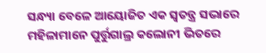ସନ୍ଧ୍ୟା ବେଳେ ଆୟୋଜିତ ଏକ ସ୍ୱତନ୍ତ୍ର ସଭାରେ ମହିଳାମାନେ ପୁର୍ତ୍ତୁଗାଲ୍ର କଲୋନୀ ଭିତରେ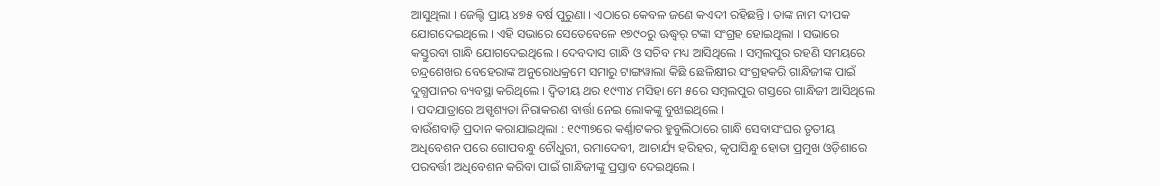ଆସୁଥିଲା । ଜେଲ୍ଟି ପ୍ରାୟ ୪୭୫ ବର୍ଷ ପୁରୁଣା । ଏଠାରେ କେବଳ ଜଣେ କଏଦୀ ରହିଛନ୍ତି । ତାଙ୍କ ନାମ ଦୀପକ ଯୋଗଦେଇଥିଲେ । ଏହି ସଭାରେ ସେତେବେଳେ ୧୭୯୦ରୁ ଊଦ୍ଧ୍ୱର୍ ଟଙ୍କା ସଂଗ୍ରହ ହୋଇଥିଲା । ସଭାରେ କସ୍ତୁରବା ଗାନ୍ଧି ଯୋଗଦେଇଥିଲେ । ଦେବଦାସ ଗାନ୍ଧି ଓ ସଚିବ ମଧ୍ୟ ଆସିଥିଲେ । ସମ୍ବଲପୁର ରହଣି ସମୟରେ ଚନ୍ଦ୍ରଶେଖର ବେହେରାଙ୍କ ଅନୁରୋଧକ୍ରମେ ସମାରୁ ଟାଙ୍ଗୱାଲା କିଛି ଛେଳିକ୍ଷୀର ସଂଗ୍ରହକରି ଗାନ୍ଧିଜୀଙ୍କ ପାଇଁ ଦୁଗ୍ଧପାନର ବ୍ୟବସ୍ଥା କରିଥିଲେ । ଦ୍ୱିତୀୟ ଥର ୧୯୩୪ ମସିହା ମେ ୫ରେ ସମ୍ବଲପୁର ଗସ୍ତରେ ଗାନ୍ଧିଜୀ ଆସିଥିଲେ । ପଦଯାତ୍ରାରେ ଅସ୍ପୃଶ୍ୟତା ନିରାକରଣ ବାର୍ତ୍ତା ନେଇ ଲୋକଙ୍କୁ ବୁଝାଇଥିଲେ ।
ବାଉଁଶବାଡ଼ି ପ୍ରଦାନ କରାଯାଇଥିଲା : ୧୯୩୭ରେ କର୍ଣ୍ଣାଟକର ହୁବୁଲିଠାରେ ଗାନ୍ଧି ସେବାସଂଘର ତୃତୀୟ ଅଧିବେଶନ ପରେ ଗୋପବନ୍ଧୁ ଚୌଧୁରୀ, ରମାଦେବୀ, ଆଚାର୍ଯ୍ୟ ହରିହର, କୃପାସିନ୍ଧୁ ହୋତା ପ୍ରମୁଖ ଓଡ଼ିଶାରେ ପରବର୍ତ୍ତୀ ଅଧିବେଶନ କରିବା ପାଇଁ ଗାନ୍ଧିଜୀଙ୍କୁ ପ୍ରସ୍ତାବ ଦେଇଥିଲେ ।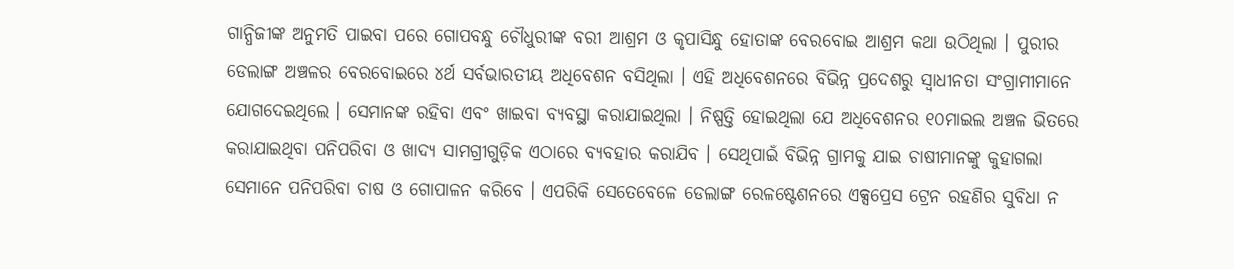ଗାନ୍ଧିଜୀଙ୍କ ଅନୁମତି ପାଇବା ପରେ ଗୋପବନ୍ଧୁ ଚୌଧୁରୀଙ୍କ ବରୀ ଆଶ୍ରମ ଓ କୃପାସିନ୍ଧୁ ହୋତାଙ୍କ ବେରବୋଇ ଆଶ୍ରମ କଥା ଉଠିଥିଲା । ପୁରୀର ଡେଲାଙ୍ଗ ଅଞ୍ଚଳର ବେରବୋଇରେ ୪ର୍ଥ ସର୍ବଭାରତୀୟ ଅଧିବେଶନ ବସିଥିଲା । ଏହି ଅଧିବେଶନରେ ବିଭିନ୍ନ ପ୍ରଦେଶରୁ ସ୍ୱାଧୀନତା ସଂଗ୍ରାମୀମାନେ ଯୋଗଦେଇଥିଲେ । ସେମାନଙ୍କ ରହିବା ଏବଂ ଖାଇବା ବ୍ୟବସ୍ଥା କରାଯାଇଥିଲା । ନିଷ୍ପତ୍ତି ହୋଇଥିଲା ଯେ ଅଧିବେଶନର ୧୦ମାଇଲ ଅଞ୍ଚଳ ଭିତରେ କରାଯାଇଥିବା ପନିପରିବା ଓ ଖାଦ୍ୟ ସାମଗ୍ରୀଗୁଡ଼ିକ ଏଠାରେ ବ୍ୟବହାର କରାଯିବ । ସେଥିପାଇଁ ବିଭିନ୍ନ ଗ୍ରାମକୁ ଯାଇ ଚାଷୀମାନଙ୍କୁ କୁହାଗଲା ସେମାନେ ପନିପରିବା ଚାଷ ଓ ଗୋପାଳନ କରିବେ । ଏପରିକି ସେତେବେଳେ ଡେଲାଙ୍ଗ ରେଳଷ୍ଟେଶନରେ ଏକ୍ସପ୍ରେସ ଟ୍ରେନ ରହଣିର ସୁବିଧା ନ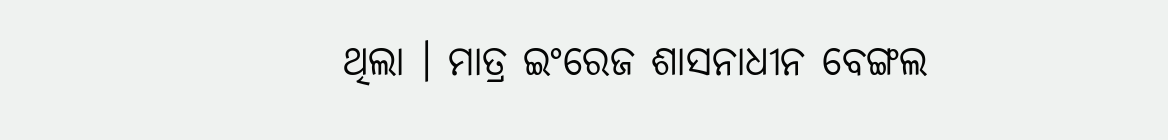ଥିଲା । ମାତ୍ର ଇଂରେଜ ଶାସନାଧୀନ ବେଙ୍ଗଲ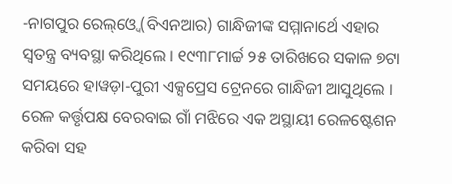-ନାଗପୁର ରେଲ୍ଓ୍ବେ (ବିଏନଆର) ଗାନ୍ଧିଜୀଙ୍କ ସମ୍ମାନାର୍ଥେ ଏହାର ସ୍ୱତନ୍ତ୍ର ବ୍ୟବସ୍ଥା କରିଥିଲେ । ୧୯୩୮ମାର୍ଚ୍ଚ ୨୫ ତାରିଖରେ ସକାଳ ୭ଟା ସମୟରେ ହାୱଡ଼ା-ପୁରୀ ଏକ୍ସପ୍ରେସ ଟ୍ରେନରେ ଗାନ୍ଧିଜୀ ଆସୁଥିଲେ । ରେଳ କର୍ତ୍ତୃପକ୍ଷ ବେରବାଇ ଗାଁ ମଝିରେ ଏକ ଅସ୍ଥାୟୀ ରେଳଷ୍ଟେଶନ କରିବା ସହ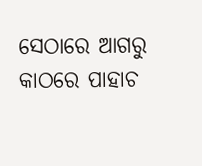ସେଠାରେ ଆଗରୁ କାଠରେ ପାହାଚ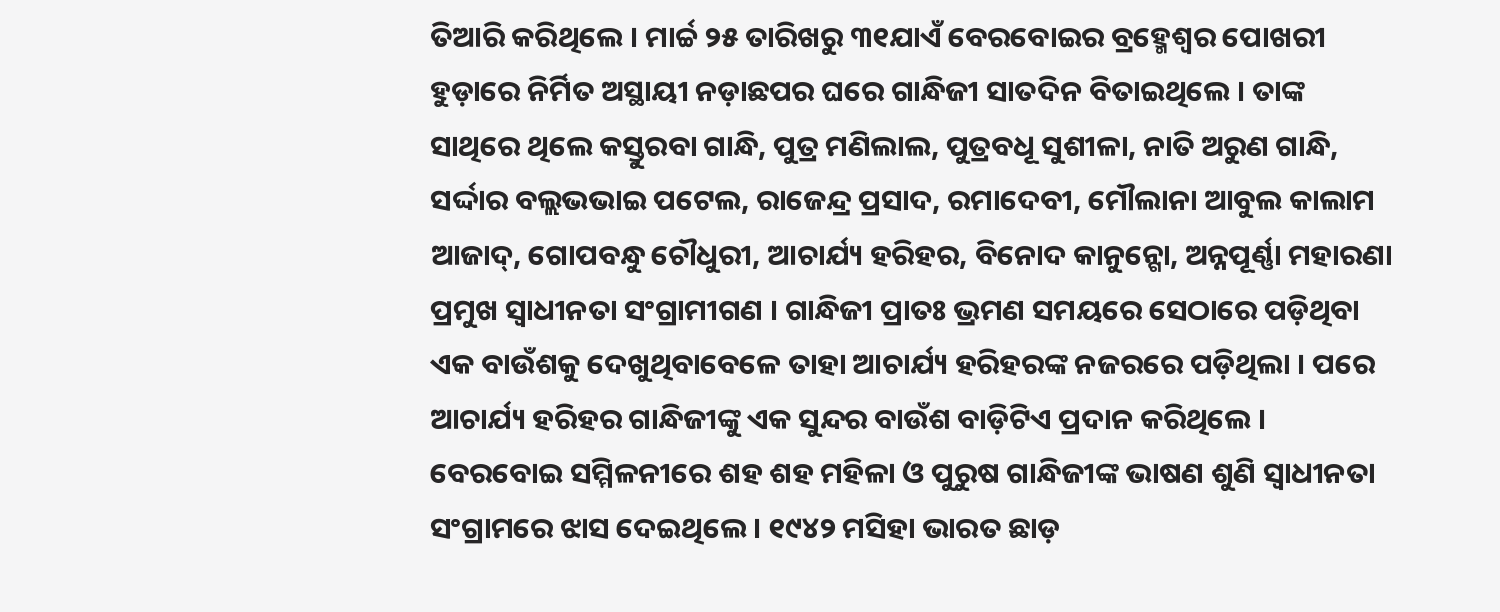ତିଆରି କରିଥିଲେ । ମାର୍ଚ୍ଚ ୨୫ ତାରିଖରୁ ୩୧ଯାଏଁ ବେରବୋଇର ବ୍ରହ୍ମେଶ୍ୱର ପୋଖରୀ ହୁଡ଼ାରେ ନିର୍ମିତ ଅସ୍ଥାୟୀ ନଡ଼ାଛପର ଘରେ ଗାନ୍ଧିଜୀ ସାତଦିନ ବିତାଇଥିଲେ । ତାଙ୍କ ସାଥିରେ ଥିଲେ କସ୍ତୁରବା ଗାନ୍ଧି, ପୁତ୍ର ମଣିଲାଲ, ପୁତ୍ରବଧୂ ସୁଶୀଳା, ନାତି ଅରୁଣ ଗାନ୍ଧି, ସର୍ଦ୍ଦାର ବଲ୍ଲଭଭାଇ ପଟେଲ, ରାଜେନ୍ଦ୍ର ପ୍ରସାଦ, ରମାଦେବୀ, ମୌଲାନା ଆବୁଲ କାଲାମ ଆଜାଦ୍, ଗୋପବନ୍ଧୁ ଚୌଧୁରୀ, ଆଚାର୍ଯ୍ୟ ହରିହର, ବିନୋଦ କାନୁନ୍ଗୋ, ଅନ୍ନପୂର୍ଣ୍ଣା ମହାରଣା ପ୍ରମୁଖ ସ୍ୱାଧୀନତା ସଂଗ୍ରାମୀଗଣ । ଗାନ୍ଧିଜୀ ପ୍ରାତଃ ଭ୍ରମଣ ସମୟରେ ସେଠାରେ ପଡ଼ିଥିବା ଏକ ବାଉଁଶକୁ ଦେଖୁଥିବାବେଳେ ତାହା ଆଚାର୍ଯ୍ୟ ହରିହରଙ୍କ ନଜରରେ ପଡ଼ିଥିଲା । ପରେ ଆଚାର୍ଯ୍ୟ ହରିହର ଗାନ୍ଧିଜୀଙ୍କୁ ଏକ ସୁନ୍ଦର ବାଉଁଶ ବାଡ଼ିଟିଏ ପ୍ରଦାନ କରିଥିଲେ । ବେରବୋଇ ସମ୍ମିଳନୀରେ ଶହ ଶହ ମହିଳା ଓ ପୁରୁଷ ଗାନ୍ଧିଜୀଙ୍କ ଭାଷଣ ଶୁଣି ସ୍ୱାଧୀନତା ସଂଗ୍ରାମରେ ଝାସ ଦେଇଥିଲେ । ୧୯୪୨ ମସିହା ଭାରତ ଛାଡ଼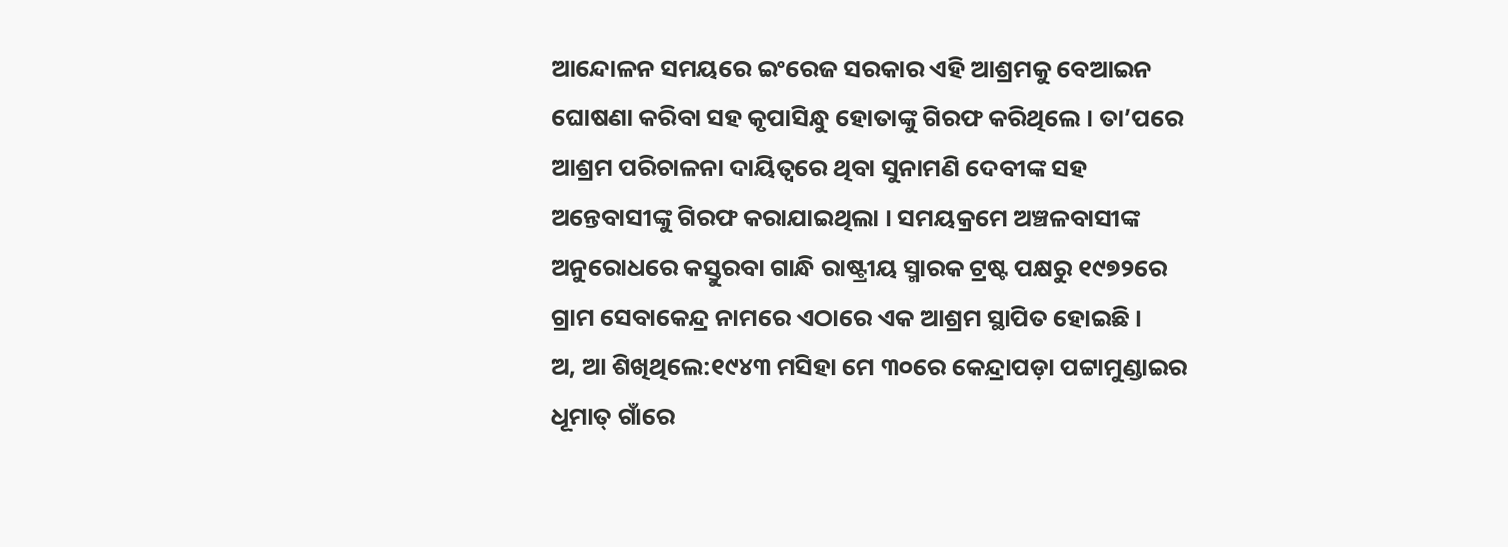ଆନ୍ଦୋଳନ ସମୟରେ ଇଂରେଜ ସରକାର ଏହି ଆଶ୍ରମକୁ ବେଆଇନ ଘୋଷଣା କରିବା ସହ କୃପାସିନ୍ଧୁ ହୋତାଙ୍କୁ ଗିରଫ କରିଥିଲେ । ତା’ପରେ ଆଶ୍ରମ ପରିଚାଳନା ଦାୟିତ୍ୱରେ ଥିବା ସୁନାମଣି ଦେବୀଙ୍କ ସହ ଅନ୍ତେବାସୀଙ୍କୁ ଗିରଫ କରାଯାଇଥିଲା । ସମୟକ୍ରମେ ଅଞ୍ଚଳବାସୀଙ୍କ ଅନୁରୋଧରେ କସ୍ତୁରବା ଗାନ୍ଧି ରାଷ୍ଟ୍ରୀୟ ସ୍ମାରକ ଟ୍ରଷ୍ଟ ପକ୍ଷରୁ ୧୯୭୨ରେ ଗ୍ରାମ ସେବାକେନ୍ଦ୍ର ନାମରେ ଏଠାରେ ଏକ ଆଶ୍ରମ ସ୍ଥାପିତ ହୋଇଛି ।
ଅ, ଆ ଶିଖିଥିଲେ:୧୯୪୩ ମସିହା ମେ ୩୦ରେ କେନ୍ଦ୍ରାପଡ଼ା ପଟ୍ଟାମୁଣ୍ଡାଇର ଧୂମାତ୍ ଗାଁରେ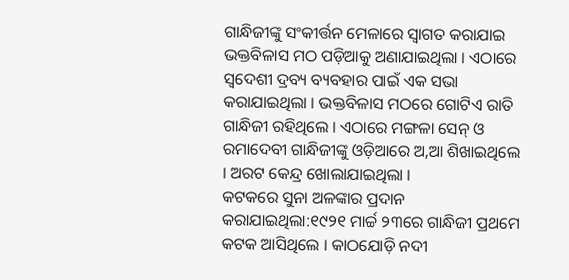ଗାନ୍ଧିଜୀଙ୍କୁ ସଂକୀର୍ତ୍ତନ ମେଳାରେ ସ୍ୱାଗତ କରାଯାଇ ଭକ୍ତବିଳାସ ମଠ ପଡ଼ିଆକୁ ଅଣାଯାଇଥିଲା । ଏଠାରେ ସ୍ୱଦେଶୀ ଦ୍ରବ୍ୟ ବ୍ୟବହାର ପାଇଁ ଏକ ସଭା କରାଯାଇଥିଲା । ଭକ୍ତବିଳାସ ମଠରେ ଗୋଟିଏ ରାତି ଗାନ୍ଧିଜୀ ରହିଥିଲେ । ଏଠାରେ ମଙ୍ଗଳା ସେନ୍ ଓ ରମାଦେବୀ ଗାନ୍ଧିଜୀଙ୍କୁ ଓଡ଼ିଆରେ ଅ,ଆ ଶିଖାଇଥିଲେ । ଅରଟ କେନ୍ଦ୍ର ଖୋଲାଯାଇଥିଲା ।
କଟକରେ ସୁନା ଅଳଙ୍କାର ପ୍ରଦାନ କରାଯାଇଥିଲା:୧୯୨୧ ମାର୍ଚ୍ଚ ୨୩ରେ ଗାନ୍ଧିଜୀ ପ୍ରଥମେ କଟକ ଆସିଥିଲେ । କାଠଯୋଡ଼ି ନଦୀ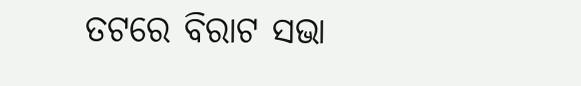ତଟରେ ବିରାଟ ସଭା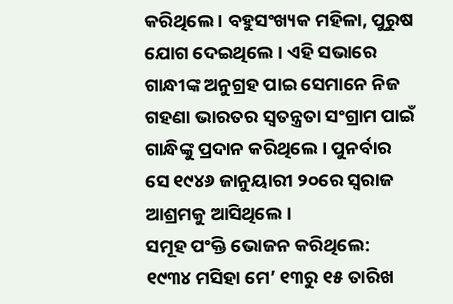କରିଥିଲେ । ବହୁସଂଖ୍ୟକ ମହିଳା, ପୁରୁଷ ଯୋଗ ଦେଇଥିଲେ । ଏହି ସଭାରେ ଗାନ୍ଧୀଙ୍କ ଅନୁଗ୍ରହ ପାଇ ସେମାନେ ନିଜ ଗହଣା ଭାରତର ସ୍ୱତନ୍ତ୍ରତା ସଂଗ୍ରାମ ପାଇଁ ଗାନ୍ଧିଙ୍କୁ ପ୍ରଦାନ କରିଥିଲେ । ପୁନର୍ବାର ସେ ୧୯୪୬ ଜାନୁୟାରୀ ୨୦ରେ ସ୍ୱରାଜ ଆଶ୍ରମକୁ ଆସିଥିଲେ ।
ସମୂହ ପଂକ୍ତି ଭୋଜନ କରିଥିଲେ:
୧୯୩୪ ମସିହା ମେ’ ୧୩ରୁ ୧୫ ତାରିଖ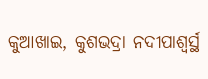କୁଆଖାଇ, କୁଶଭଦ୍ରା ନଦୀପାଶ୍ୱର୍ସ୍ଥ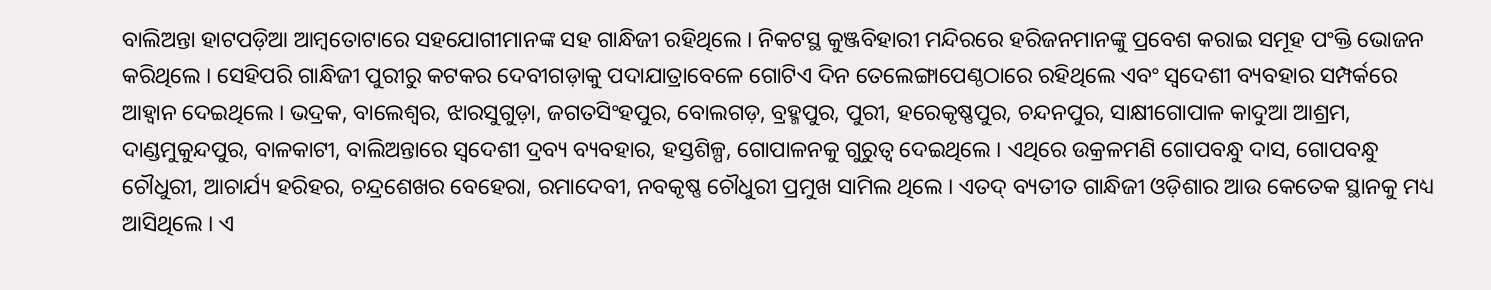ବାଲିଅନ୍ତା ହାଟପଡ଼ିଆ ଆମ୍ବତୋଟାରେ ସହଯୋଗୀମାନଙ୍କ ସହ ଗାନ୍ଧିଜୀ ରହିଥିଲେ । ନିକଟସ୍ଥ କୁଞ୍ଜବିହାରୀ ମନ୍ଦିରରେ ହରିଜନମାନଙ୍କୁ ପ୍ରବେଶ କରାଇ ସମୂହ ପଂକ୍ତି ଭୋଜନ କରିଥିଲେ । ସେହିପରି ଗାନ୍ଧିଜୀ ପୁରୀରୁ କଟକର ଦେବୀଗଡ଼ାକୁ ପଦାଯାତ୍ରାବେଳେ ଗୋଟିଏ ଦିନ ତେଲେଙ୍ଗାପେଣ୍ଠଠାରେ ରହିଥିଲେ ଏବଂ ସ୍ୱଦେଶୀ ବ୍ୟବହାର ସମ୍ପର୍କରେ ଆହ୍ୱାନ ଦେଇଥିଲେ । ଭଦ୍ରକ, ବାଲେଶ୍ୱର, ଝାରସୁଗୁଡ଼ା, ଜଗତସିଂହପୁର, ବୋଲଗଡ଼, ବ୍ରହ୍ମପୁର, ପୁରୀ, ହରେକୃଷ୍ଣପୁର, ଚନ୍ଦନପୁର, ସାକ୍ଷୀଗୋପାଳ କାଦୁଆ ଆଶ୍ରମ, ଦାଣ୍ଡମୁକୁନ୍ଦପୁର, ବାଳକାଟୀ, ବାଲିଅନ୍ତାରେ ସ୍ୱଦେଶୀ ଦ୍ରବ୍ୟ ବ୍ୟବହାର, ହସ୍ତଶିଳ୍ପ, ଗୋପାଳନକୁ ଗୁରୁତ୍ୱ ଦେଇଥିଲେ । ଏଥିରେ ଉକ୍ରଳମଣି ଗୋପବନ୍ଧୁ ଦାସ, ଗୋପବନ୍ଧୁ ଚୌଧୁରୀ, ଆଚାର୍ଯ୍ୟ ହରିହର, ଚନ୍ଦ୍ରଶେଖର ବେହେରା, ରମାଦେବୀ, ନବକୃଷ୍ଣ ଚୌଧୁରୀ ପ୍ରମୁଖ ସାମିଲ ଥିଲେ । ଏତଦ୍ ବ୍ୟତୀତ ଗାନ୍ଧିଜୀ ଓଡ଼ିଶାର ଆଉ କେତେକ ସ୍ଥାନକୁ ମଧ୍ୟ ଆସିଥିଲେ । ଏ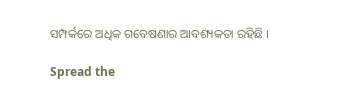ସମ୍ପର୍କରେ ଅଧିକ ଗବେଷଣାର ଆବଶ୍ୟକତା ରହିଛି ।

Spread the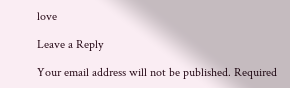love

Leave a Reply

Your email address will not be published. Required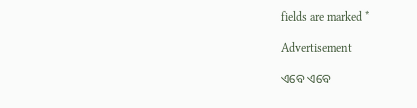fields are marked *

Advertisement

ଏବେ ଏବେ